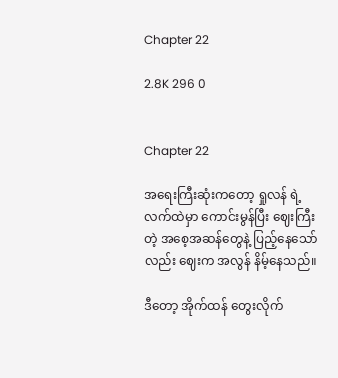Chapter 22

2.8K 296 0


Chapter 22

အရေးကြီးဆုံးကတော့ ရှုလန် ရဲ့လက်ထဲမှာ ကောင်းမွန်ပြီး ဈေးကြီးတဲ့ အစေ့အဆန်တွေနဲ့ ပြည့်နေသော်လည်း ဈေးက အလွန် နိမ့်နေသည်။

ဒီတော့ အိုက်ထန် တွေးလိုက်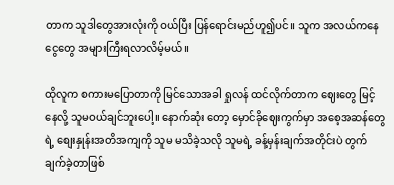တာက သူဒါတွေအားလုံးကို ဝယ်ပြီး ပြန်ရောင်းမည်ဟူ၍ပင်။ သူက အလယ်ကနေ ငွေတွေ အများကြီးရလာလိမ့်မယ်။

ထိုလူက စကားမပြောတာကို မြင်သောအခါ ရှုလန် ထင်လိုက်တာက ဈေးတွေ မြင့်နေလို့ သူမဝယ်ချင်ဘူးပေါ့။ နောက်ဆုံး တော့ မှောင်ခိုဈေးကွက်မှာ အစေ့အဆန်တွေရဲ့ စျေးနှုန်းအတိအကျကို သူမ မသိခဲ့သလို သူမရဲ့ ခန့်မှန်းချက်အတိုင်းပဲ တွက်ချက်ခဲ့တာဖြစ်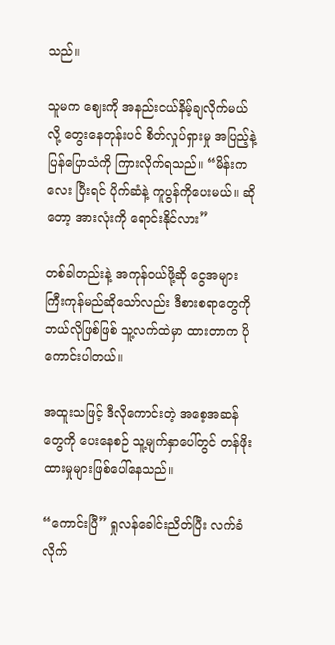သည်။

သူမက ဈေးကို အနည်းငယ်နိမ့်ချလိုက်မယ်လို့ တွေးနေတုန်းပင် စိတ်လှုပ်ရှားမှု အပြည့်နဲ့ ပြန်ပြောသံကို ကြားလိုက်ရသည်။ “မိန်းကလေး ပြီးရင် ပိုက်ဆံနဲ့ ကူပွန်ကိုပေးမယ်။ ဆိုတော့ အားလုံးကို ရောင်းနိုင်လား”

တစ်ခါတည်းနဲ့ အကုန်ဝယ်ဖို့ဆို ငွေအများကြီးကုန်မည်ဆိုသော်လည်း ဒီစားစရာတွေကို ဘယ်လိုဖြစ်ဖြစ် သူ့လက်ထဲမှာ ထားတာက ပိုကောင်း‌ပါတယ်။

အထူးသဖြင့် ဒီလိုကောင်းတဲ့ အစေ့အဆန်တွေကို ပေးနေစဉ် သူ့မျက်နှာပေါ်တွင် တန်ဖိုးထားမှုများဖြစ်ပေါ်နေသည်။

“ကောင်းပြီ” ရှုလန်ခေါင်းညိတ်ပြီး လက်ခံလိုက်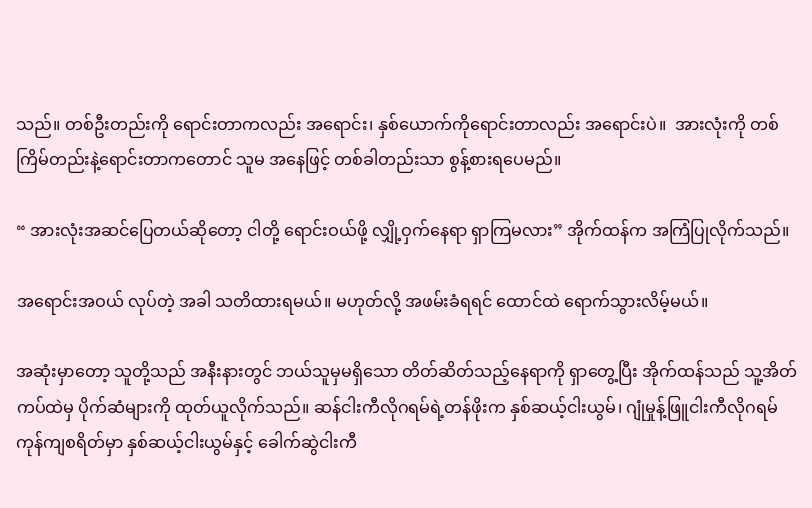သည်။ တစ်ဦးတည်းကို ရောင်းတာကလည်း အရောင်း၊ နှစ်ယောက်ကိုရောင်းတာလည်း အရောင်းပဲ။  အားလုံးကို တစ်ကြိမ်တည်းနဲ့ရောင်းတာကတောင် သူမ အနေဖြင့် တစ်ခါတည်းသာ စွန့်စားရပေမည်။

“ အားလုံးအဆင်ပြေတယ်ဆိုတော့ ငါတို့ ရောင်းဝယ်ဖို့ လျှို့ဝှက်နေရာ ရှာကြမလား” အိုက်ထန်က အကြံပြုလိုက်သည်။

အရောင်းအဝယ် လုပ်တဲ့ အခါ သတိထားရမယ်။ မဟုတ်လို့ အဖမ်းခံရရင် ထောင်ထဲ ရောက်သွားလိမ့်မယ်။

အဆုံးမှာတော့ သူတို့သည် အနီးနားတွင် ဘယ်သူမှမရှိသော တိတ်ဆိတ်သည့်နေရာကို ရှာတွေ့ပြီး အိုက်ထန်သည် သူ့အိတ်ကပ်ထဲမှ ပိုက်ဆံများကို ထုတ်ယူလိုက်သည်။ ဆန်ငါးကီလိုဂရမ်ရဲ့တန်ဖိုးက နှစ်ဆယ့်ငါးယွမ်၊ ဂျုံမှုန့်ဖြူငါးကီလိုဂရမ် ကုန်ကျစရိတ်မှာ နှစ်ဆယ့်ငါးယွမ်နှင့် ခေါက်ဆွဲငါးကီ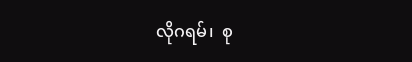လိုဂရမ်၊  စု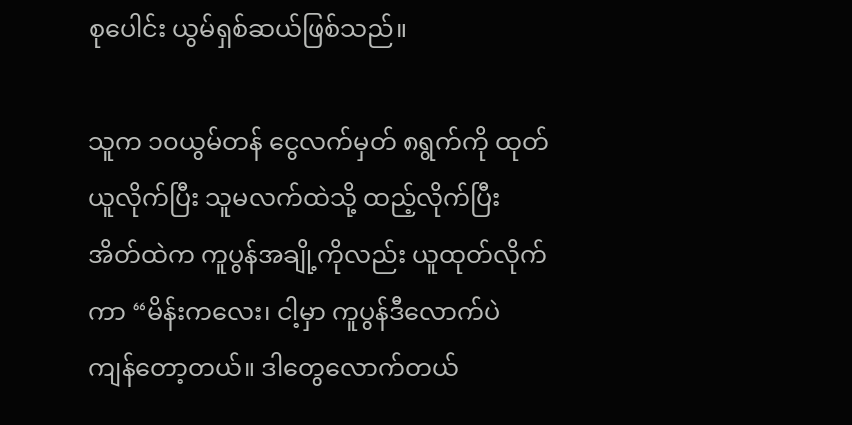စုပေါင်း ယွမ်ရှစ်ဆယ်ဖြစ်သည်။

သူက ၁၀ယွမ်တန် ငွေလက်မှတ် ၈ရွက်ကို ထုတ်ယူလိုက်ပြီး သူမလက်ထဲသို့ ထည့်လိုက်ပြီး အိတ်ထဲက ကူပွန်အချို့ကိုလည်း ယူထုတ်လိုက်ကာ “မိန်းကလေး၊ ငါ့မှာ ကူပွန်ဒီလောက်ပဲ ကျန်တော့တယ်။ ဒါတွေလောက်တယ်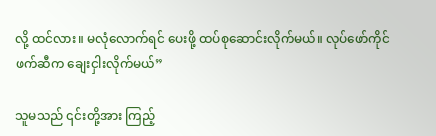လို့ ထင်လား။ မလုံလောက်ရင် ပေးဖို့ ထပ်စုဆောင်းလိုက်မယ်။ လုပ်ဖော်ကိုင်ဖက်ဆီက ချေးငှါးလိုက်မယ်”

သူမသည် ၎င်းတို့အား ကြည့်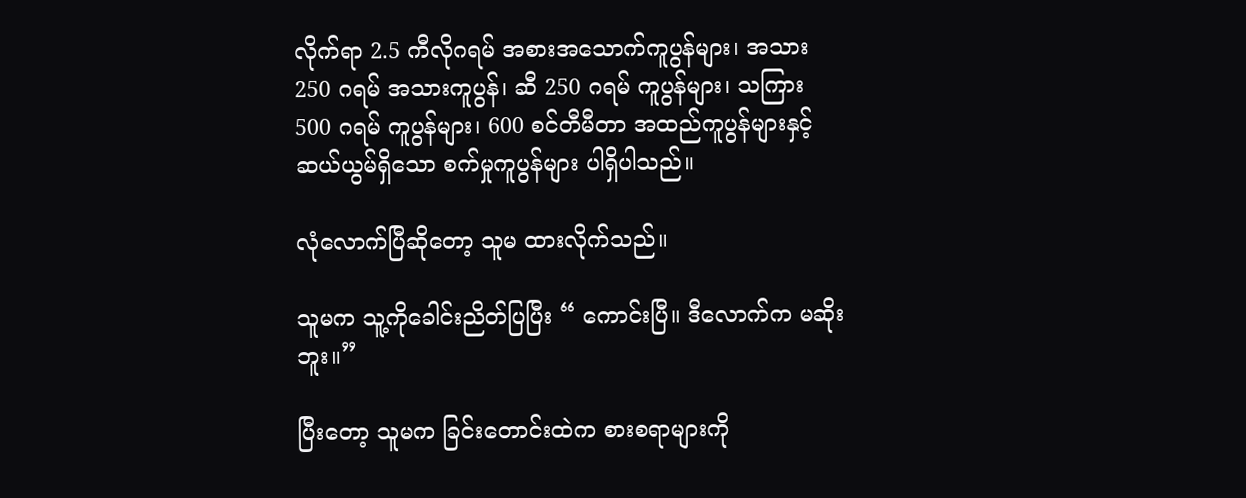လိုက်ရာ 2.5 ကီလိုဂရမ် အစားအသောက်ကူပွန်များ၊ အသား 250 ဂရမ် အသားကူပွန်၊ ဆီ 250 ဂရမ် ကူပွန်များ၊ သကြား 500 ဂရမ် ကူပွန်များ၊ 600 စင်တီမီတာ အထည်ကူပွန်များနှင့် ဆယ်ယွမ်ရှိသော စက်မှုကူပွန်များ ပါရှိပါသည်။

လုံလောက်ပြီဆိုတော့ သူမ ထားလိုက်သည်။

သူမက သူ့ကိုခေါင်းညိတ်ပြပြီး “ ကောင်းပြီ။ ဒီလောက်က မဆိုးဘူး။”

ပြီးတော့ သူမက ခြင်းတောင်းထဲက စားစရာများကို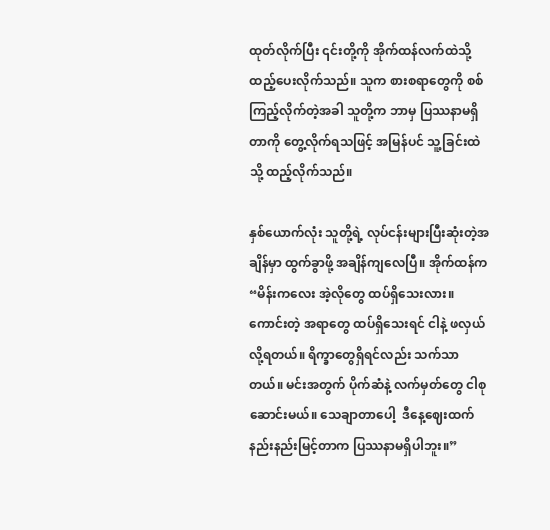ထုတ်လိုက်ပြီး ၎င်းတို့ကို အိုက်ထန်လက်ထဲသို့ ထည့်ပေးလိုက်သည်။ သူက စားစရာတွေကို စစ်ကြည့်လိုက်တဲ့အခါ သူတို့က ဘာမှ ပြဿနာမရှိတာကို တွေ့လိုက်ရသဖြင့် အမြန်ပင် သူ့ခြင်းထဲသို့ ထည့်လိုက်သည်။

နှစ်ယောက်လုံး သူတို့ရဲ့ လုပ်ငန်းများပြီးဆုံးတဲ့အချိန်မှာ ထွက်ခွာဖို့ အချိန်ကျ‌လေပြီ။ အိုက်ထန်က “မိန်းကလေး အဲ့လိုတွေ ထပ်ရှိသေးလား။ ကောင်းတဲ့ အရာတွေ ထပ်ရှိသေးရင် ငါနဲ့ ဖလှယ်လို့ရတယ်။ ရိက္ခာတွေရှိရင်လည်း သက်သာတယ်။ မင်းအတွက် ပိုက်ဆံနဲ့ လက်မှတ်တွေ ငါစုဆောင်းမယ်။ သေချာတာပေါ့  ဒီနေ့ဈေးထက် နည်းနည်းမြင့်တာက ပြဿနာမရှိပါဘူး။”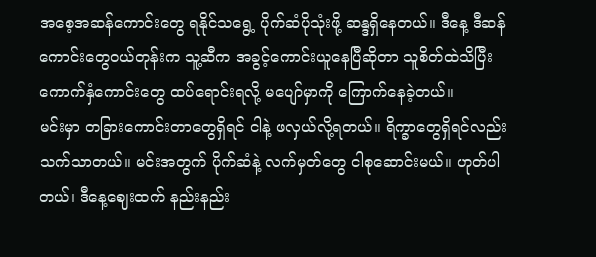အစေ့အဆန်ကောင်းတွေ ရနိုင်သရွေ့ ပိုက်ဆံပိုသုံးဖို့ ဆန္ဒရှိနေတယ်။ ဒီနေ့ ဒီဆန်ကောင်းတွေဝယ်တုန်းက သူ့ဆီက အခွင့်ကောင်းယူနေပြီဆိုတာ သူစိတ်ထဲသိပြီး ကောက်နှံကောင်းတွေ ထပ်ရောင်းရလို့ မပျော်မှာကို ကြောက်နေခဲ့တယ်။
မင်းမှာ တခြားကောင်းတာတွေရှိရင် ငါနဲ့ ဖလှယ်လို့ရတယ်။ ရိက္ခာတွေရှိရင်လည်း သက်သာတယ်။ မင်းအတွက် ပိုက်ဆံနဲ့ လက်မှတ်တွေ ငါစုဆောင်းမယ်။ ဟုတ်ပါတယ်၊ ဒီနေ့ဈေးထက် နည်းနည်း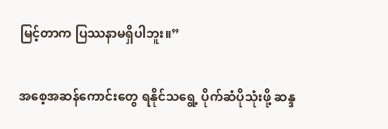မြင့်တာက ပြဿနာမရှိပါဘူး။”

အစေ့အဆန်ကောင်းတွေ ရနိုင်သရွေ့ ပိုက်ဆံပိုသုံးဖို့ ဆန္ဒ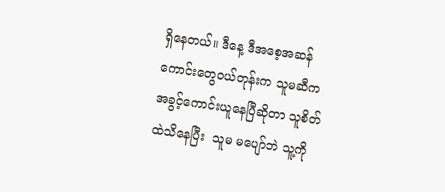ရှိနေတယ်။ ဒီနေ့ ဒီအစေ့အဆန်ကောင်းတွေဝယ်တုန်းက သူမဆီက အခွင့်ကောင်းယူနေပြီဆိုတာ သူစိတ်ထဲသိ‌နေပြီး  သူမ မပျော်ဘဲ သူ့ကို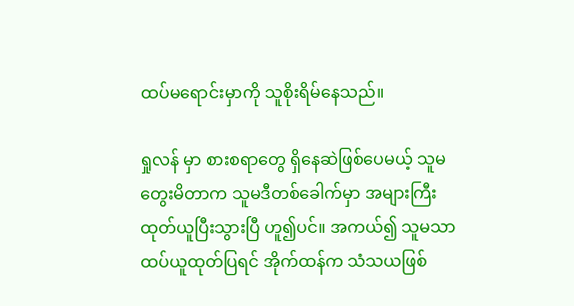ထပ်မရောင်းမှာကို သူစိုးရိမ်နေသည်။

ရှုလန် မှာ စားစရာတွေ ရှိနေဆဲဖြစ်ပေမယ့် သူမတွေးမိတာက သူမဒီတစ်ခေါက်မှာ အများကြီး ထုတ်ယူပြီးသွားပြီ ဟူ၍ပင်။ အကယ်၍ သူမသာ ထပ်ယူထုတ်ပြရင် အိုက်ထန်က သံသယဖြစ်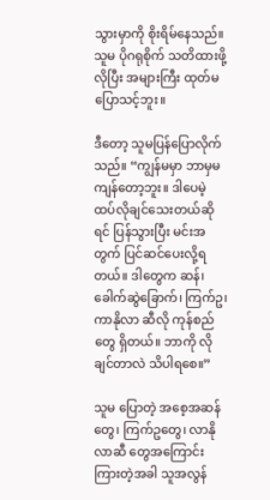သွားမှာကို စိုးရိမ်နေသည်။ သူမ ပိုဂရုစိုက် သတိထားဖို့ လိုပြီး အများကြီး ထုတ်မပြောသင့်‌ဘူး။

ဒီတော့ သူမပြန်ပြောလိုက်သည်။ “ကျွန်မမှာ ဘာမှမကျန်တော့ဘူး။ ဒါပေမဲ့ ထပ်လိုချင်သေးတယ်ဆိုရင် ပြန်သွားပြီး မင်းအတွက် ပြင်ဆင်ပေးလို့ရတယ်။ ဒါတွေက ဆန်၊ ခေါက်ဆွဲခြောက်၊ ကြက်ဥ၊ ကာနိုလာ ဆီလို ကုန်စည်တွေ ရှိတယ်။ ဘာကို လိုချင်တာလဲ သိပါရစေ။”

သူမ ပြောတဲ့ အစေ့အဆန်တွေ၊ ကြက်ဥတွေ၊ လာနိုလာဆီ တွေအကြောင်းကြားတဲ့အခါ သူအလွန်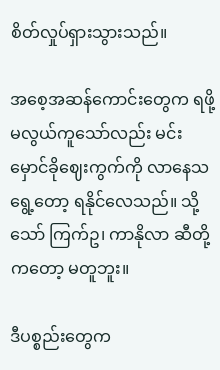စိတ်လှုပ်ရှားသွားသည်။

အစေ့အဆန်ကောင်းတွေက ရဖို့မလွယ်ကူသော်လည်း မင်း မှောင်ခိုဈေးကွက်ကို လာနေ‌သရွေ့တော့ ရနိုင်လေသည်။ သို့သော် ကြက်ဥ၊ ကာနိုလာ ဆီတို့ကတော့ မတူဘူး။

ဒီပစ္စည်းတွေက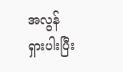အလွန်ရှား‌ပါးပြီး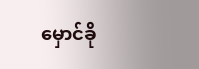မှောင်ခို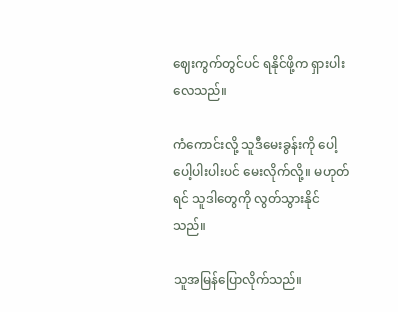ဈေးကွက်တွင်ပင် ရနိုင်ဖို့က ရှားပါးလေသည်။

ကံကောင်းလို့ သူဒီမေးခွန်းကို ပေါ့ပေါ့ပါးပါးပင် မေးလိုက်လို့။ မဟုတ်ရင် သူဒါတွေကို လွတ်သွားနိုင်သည်။

သူအမြန်ပြောလိုက်သည်။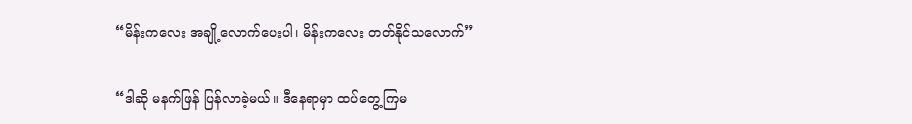“မိန်းကလေး အချို့လောက်ပေးပါ၊ မိန်းကလေး တတ်နိုင်သလောက်”

“ဒါဆို မနက်ဖြန် ပြန်လာခဲ့မယ်။ ဒီနေရာမှာ ထပ်တွေ့ကြမ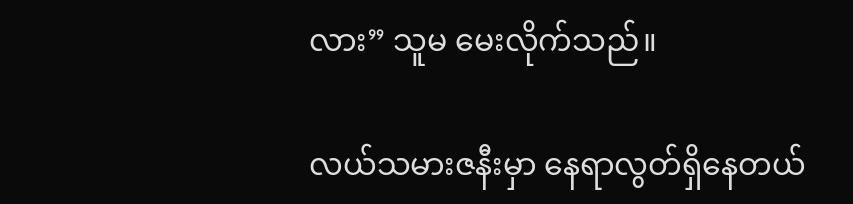လား” သူမ မေးလိုက်သည်။

လယ်သမားဇနီးမှာ နေရာလွတ်ရှိနေတယ်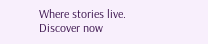Where stories live. Discover now